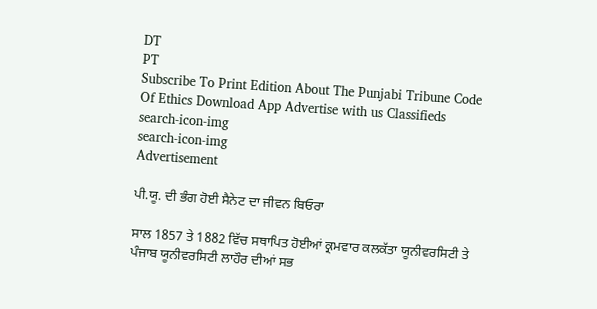DT
PT
Subscribe To Print Edition About The Punjabi Tribune Code Of Ethics Download App Advertise with us Classifieds
search-icon-img
search-icon-img
Advertisement

ਪੀ.ਯੂ. ਦੀ ਭੰਗ ਹੋਈ ਸੈਨੇਟ ਦਾ ਜੀਵਨ ਬਿਓਰਾ

ਸਾਲ 1857 ਤੇ 1882 ਵਿੱਚ ਸਥਾਪਿਤ ਹੋਈਆਂ ਕ੍ਰਮਵਾਰ ਕਲਕੱਤਾ ਯੂਨੀਵਰਸਿਟੀ ਤੇ ਪੰਜਾਬ ਯੂਨੀਵਰਸਿਟੀ ਲਾਹੌਰ ਦੀਆਂ ਸਭ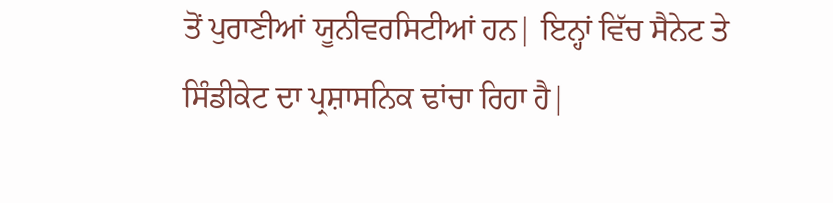ਤੋਂ ਪੁਰਾਣੀਆਂ ਯੂਨੀਵਰਸਿਟੀਆਂ ਹਨ| ਇਨ੍ਹਾਂ ਵਿੱਚ ਸੈਨੇਟ ਤੇ ਸਿੰਡੀਕੇਟ ਦਾ ਪ੍ਰਸ਼ਾਸਨਿਕ ਢਾਂਚਾ ਰਿਹਾ ਹੈ|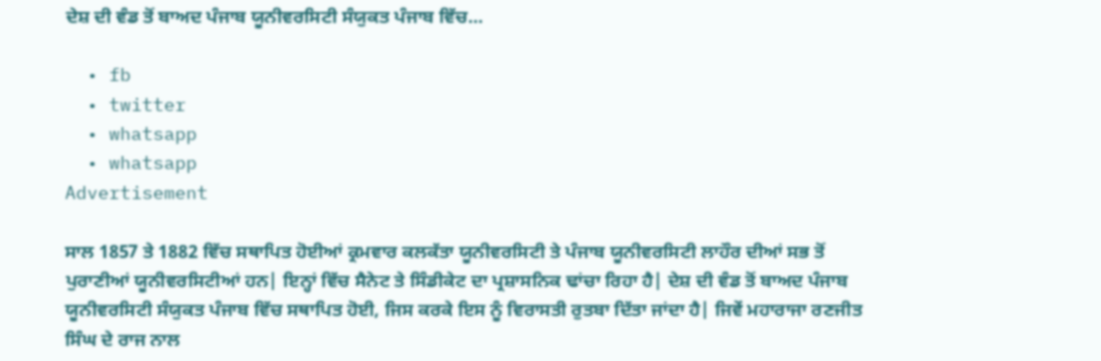ਦੇਸ਼ ਦੀ ਵੰਡ ਤੋਂ ਬਾਅਦ ਪੰਜਾਬ ਯੂਨੀਵਰਸਿਟੀ ਸੰਯੁਕਤ ਪੰਜਾਬ ਵਿੱਚ...

  • fb
  • twitter
  • whatsapp
  • whatsapp
Advertisement

ਸਾਲ 1857 ਤੇ 1882 ਵਿੱਚ ਸਥਾਪਿਤ ਹੋਈਆਂ ਕ੍ਰਮਵਾਰ ਕਲਕੱਤਾ ਯੂਨੀਵਰਸਿਟੀ ਤੇ ਪੰਜਾਬ ਯੂਨੀਵਰਸਿਟੀ ਲਾਹੌਰ ਦੀਆਂ ਸਭ ਤੋਂ ਪੁਰਾਣੀਆਂ ਯੂਨੀਵਰਸਿਟੀਆਂ ਹਨ| ਇਨ੍ਹਾਂ ਵਿੱਚ ਸੈਨੇਟ ਤੇ ਸਿੰਡੀਕੇਟ ਦਾ ਪ੍ਰਸ਼ਾਸਨਿਕ ਢਾਂਚਾ ਰਿਹਾ ਹੈ| ਦੇਸ਼ ਦੀ ਵੰਡ ਤੋਂ ਬਾਅਦ ਪੰਜਾਬ ਯੂਨੀਵਰਸਿਟੀ ਸੰਯੁਕਤ ਪੰਜਾਬ ਵਿੱਚ ਸਥਾਪਿਤ ਹੋਈ, ਜਿਸ ਕਰਕੇ ਇਸ ਨੂੰ ਵਿਰਾਸਤੀ ਰੁਤਬਾ ਦਿੱਤਾ ਜਾਂਦਾ ਹੈ| ਜਿਵੇਂ ਮਹਾਰਾਜਾ ਰਣਜੀਤ ਸਿੰਘ ਦੇ ਰਾਜ ਨਾਲ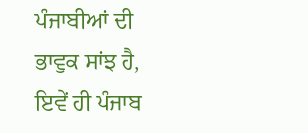ਪੰਜਾਬੀਆਂ ਦੀ ਭਾਵੁਕ ਸਾਂਝ ਹੈ, ਇਵੇਂ ਹੀ ਪੰਜਾਬ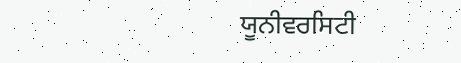ਯੂਨੀਵਰਸਿਟੀ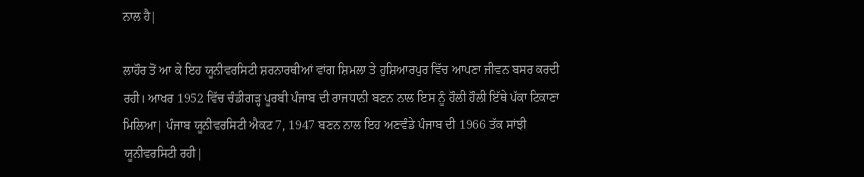ਨਾਲ ਹੈ|

ਲਾਹੌਰ ਤੋਂ ਆ ਕੇ ਇਹ ਯੂਨੀਵਰਸਿਟੀ ਸ਼ਰਨਾਰਥੀਆਂ ਵਾਂਗ ਸ਼ਿਮਲਾ ਤੇ ਹੁਸ਼ਿਆਰਪੁਰ ਵਿੱਚ ਆਪਣਾ ਜੀਵਨ ਬਸਰ ਕਰਦੀ ਰਹੀ। ਆਖਰ 1952 ਵਿੱਚ ਚੰਡੀਗੜ੍ਹ ਪੂਰਬੀ ਪੰਜਾਬ ਦੀ ਰਾਜਧਾਨੀ ਬਣਨ ਨਾਲ ਇਸ ਨੂੰ ਹੌਲੀ ਹੌਲੀ ਇੱਥੇ ਪੱਕਾ ਟਿਕਾਣਾ ਮਿਲਿਆ| ਪੰਜਾਬ ਯੂਨੀਵਰਸਿਟੀ ਐਕਟ 7, 1947 ਬਣਨ ਨਾਲ ਇਹ ਅਣਵੰਡੇ ਪੰਜਾਬ ਦੀ 1966 ਤੱਕ ਸਾਂਝੀ ਯੂਨੀਵਰਸਿਟੀ ਰਹੀ|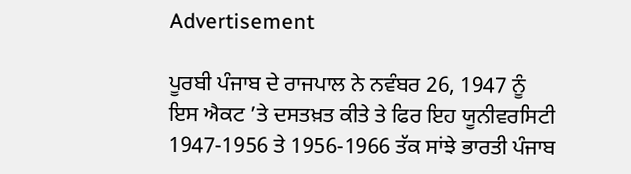Advertisement

ਪੂਰਬੀ ਪੰਜਾਬ ਦੇ ਰਾਜਪਾਲ ਨੇ ਨਵੰਬਰ 26, 1947 ਨੂੰ ਇਸ ਐਕਟ ’ਤੇ ਦਸਤਖ਼ਤ ਕੀਤੇ ਤੇ ਫਿਰ ਇਹ ਯੂਨੀਵਰਸਿਟੀ 1947-1956 ਤੇ 1956-1966 ਤੱਕ ਸਾਂਝੇ ਭਾਰਤੀ ਪੰਜਾਬ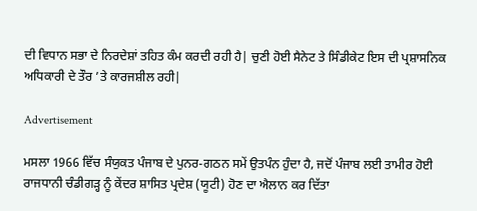ਦੀ ਵਿਧਾਨ ਸਭਾ ਦੇ ਨਿਰਦੇਸ਼ਾਂ ਤਹਿਤ ਕੰਮ ਕਰਦੀ ਰਹੀ ਹੈ| ਚੁਣੀ ਹੋਈ ਸੈਨੇਟ ਤੇ ਸਿੰਡੀਕੇਟ ਇਸ ਦੀ ਪ੍ਰਸ਼ਾਸਨਿਕ ਅਧਿਕਾਰੀ ਦੇ ਤੌਰ ’ਤੇ ਕਾਰਜਸ਼ੀਲ ਰਹੀ|

Advertisement

ਮਸਲਾ 1966 ਵਿੱਚ ਸੰਯੁਕਤ ਪੰਜਾਬ ਦੇ ਪੁਨਰ-ਗਠਨ ਸਮੇਂ ਉਤਪੰਨ ਹੁੰਦਾ ਹੈ, ਜਦੋਂ ਪੰਜਾਬ ਲਈ ਤਾਮੀਰ ਹੋਈ ਰਾਜਧਾਨੀ ਚੰਡੀਗੜ੍ਹ ਨੂੰ ਕੇਂਦਰ ਸ਼ਾਸਿਤ ਪ੍ਰਦੇਸ਼ (ਯੂਟੀ) ਹੋਣ ਦਾ ਐਲਾਨ ਕਰ ਦਿੱਤਾ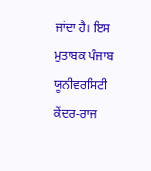ਜਾਂਦਾ ਹੈ। ਇਸ ਮੁਤਾਬਕ ਪੰਜਾਬ ਯੂਨੀਵਰਸਿਟੀ ਕੇਂਦਰ-ਰਾਜ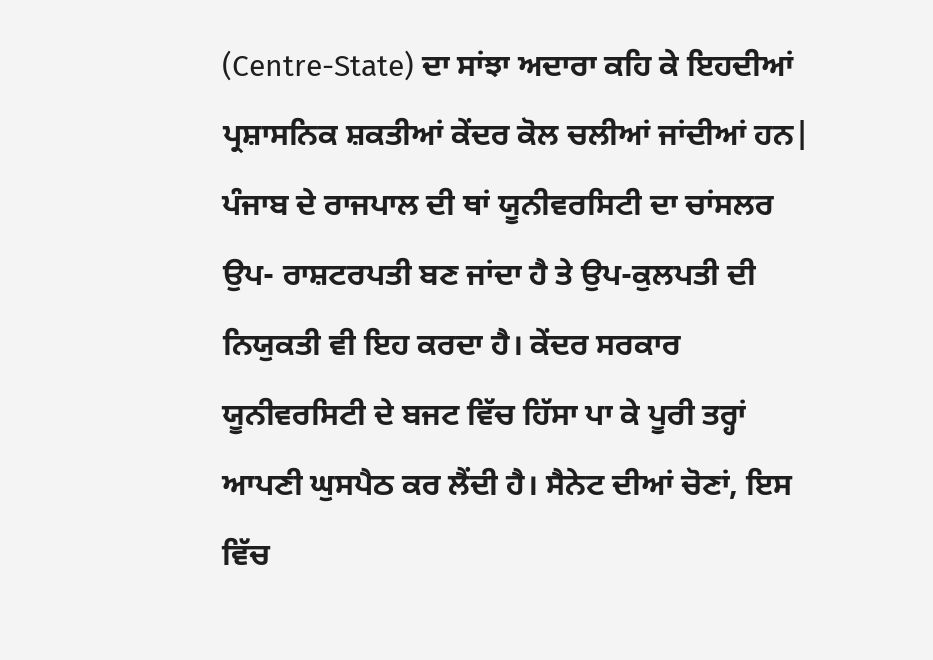(Centre-State) ਦਾ ਸਾਂਝਾ ਅਦਾਰਾ ਕਹਿ ਕੇ ਇਹਦੀਆਂ ਪ੍ਰਸ਼ਾਸਨਿਕ ਸ਼ਕਤੀਆਂ ਕੇਂਦਰ ਕੋਲ ਚਲੀਆਂ ਜਾਂਦੀਆਂ ਹਨ| ਪੰਜਾਬ ਦੇ ਰਾਜਪਾਲ ਦੀ ਥਾਂ ਯੂਨੀਵਰਸਿਟੀ ਦਾ ਚਾਂਸਲਰ ਉਪ- ਰਾਸ਼ਟਰਪਤੀ ਬਣ ਜਾਂਦਾ ਹੈ ਤੇ ਉਪ-ਕੁਲਪਤੀ ਦੀ ਨਿਯੁਕਤੀ ਵੀ ਇਹ ਕਰਦਾ ਹੈ। ਕੇਂਦਰ ਸਰਕਾਰ ਯੂਨੀਵਰਸਿਟੀ ਦੇ ਬਜਟ ਵਿੱਚ ਹਿੱਸਾ ਪਾ ਕੇ ਪੂਰੀ ਤਰ੍ਹਾਂ ਆਪਣੀ ਘੁਸਪੈਠ ਕਰ ਲੈਂਦੀ ਹੈ। ਸੈਨੇਟ ਦੀਆਂ ਚੋਣਾਂ, ਇਸ ਵਿੱਚ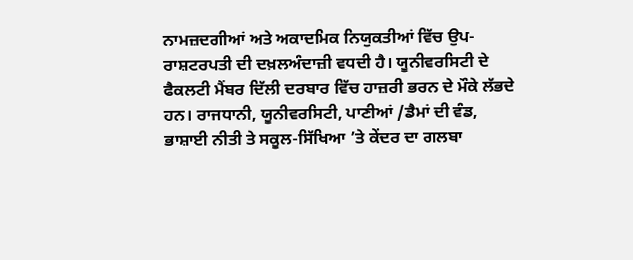ਨਾਮਜ਼ਦਗੀਆਂ ਅਤੇ ਅਕਾਦਮਿਕ ਨਿਯੁਕਤੀਆਂ ਵਿੱਚ ਉਪ-ਰਾਸ਼ਟਰਪਤੀ ਦੀ ਦਖ਼ਲਅੰਦਾਜ਼ੀ ਵਧਦੀ ਹੈ। ਯੂਨੀਵਰਸਿਟੀ ਦੇ ਫੈਕਲਟੀ ਮੈਂਬਰ ਦਿੱਲੀ ਦਰਬਾਰ ਵਿੱਚ ਹਾਜ਼ਰੀ ਭਰਨ ਦੇ ਮੌਕੇ ਲੱਭਦੇ ਹਨ। ਰਾਜਧਾਨੀ, ਯੂਨੀਵਰਸਿਟੀ, ਪਾਣੀਆਂ /ਡੈਮਾਂ ਦੀ ਵੰਡ, ਭਾਸ਼ਾਈ ਨੀਤੀ ਤੇ ਸਕੂਲ-ਸਿੱਖਿਆ ’ਤੇ ਕੇਂਦਰ ਦਾ ਗਲਬਾ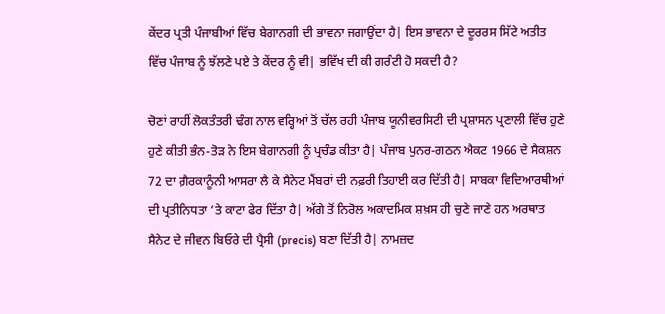ਕੇਂਦਰ ਪ੍ਰਤੀ ਪੰਜਾਬੀਆਂ ਵਿੱਚ ਬੇਗਾਨਗੀ ਦੀ ਭਾਵਨਾ ਜਗਾਉਂਦਾ ਹੈ| ਇਸ ਭਾਵਨਾ ਦੇ ਦੂਰਰਸ ਸਿੱਟੇ ਅਤੀਤ ਵਿੱਚ ਪੰਜਾਬ ਨੂੰ ਝੱਲਣੇ ਪਏ ਤੇ ਕੇਂਦਰ ਨੂੰ ਵੀ| ਭਵਿੱਖ ਦੀ ਕੀ ਗਰੰਟੀ ਹੋ ਸਕਦੀ ਹੈ?

ਚੋਣਾਂ ਰਾਹੀਂ ਲੋਕਤੰਤਰੀ ਢੰਗ ਨਾਲ ਵਰ੍ਹਿਆਂ ਤੋਂ ਚੱਲ ਰਹੀ ਪੰਜਾਬ ਯੂਨੀਵਰਸਿਟੀ ਦੀ ਪ੍ਰਸ਼ਾਸਨ ਪ੍ਰਣਾਲੀ ਵਿੱਚ ਹੁਣੇ ਹੁਣੇ ਕੀਤੀ ਭੰਨ-ਤੋੜ ਨੇ ਇਸ ਬੇਗਾਨਗੀ ਨੂੰ ਪ੍ਰਚੰਡ ਕੀਤਾ ਹੈ| ਪੰਜਾਬ ਪੁਨਰ-ਗਠਨ ਐਕਟ 1966 ਦੇ ਸੈਕਸ਼ਨ 72 ਦਾ ਗ਼ੈਰਕਾਨੂੰਨੀ ਆਸਰਾ ਲੈ ਕੇ ਸੈਨੇਟ ਮੈਂਬਰਾਂ ਦੀ ਨਫ਼ਰੀ ਤਿਹਾਈ ਕਰ ਦਿੱਤੀ ਹੈ| ਸਾਬਕਾ ਵਿਦਿਆਰਥੀਆਂ ਦੀ ਪ੍ਰਤੀਨਿਧਤਾ ’ਤੇ ਕਾਟਾ ਫੇਰ ਦਿੱਤਾ ਹੈ| ਅੱਗੇ ਤੋਂ ਨਿਰੋਲ ਅਕਾਦਮਿਕ ਸ਼ਖ਼ਸ ਹੀ ਚੁਣੇ ਜਾਣੇ ਹਨ ਅਰਥਾਤ ਸੈਨੇਟ ਦੇ ਜੀਵਨ ਬਿਓਰੇ ਦੀ ਪ੍ਰੈਸੀ (precis) ਬਣਾ ਦਿੱਤੀ ਹੈ| ਨਾਮਜ਼ਦ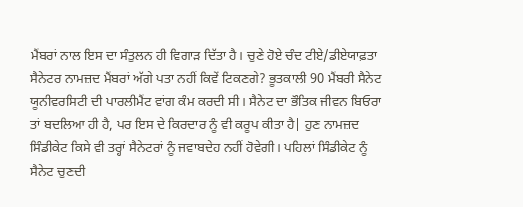ਮੈਂਬਰਾਂ ਨਾਲ ਇਸ ਦਾ ਸੰਤੁਲਨ ਹੀ ਵਿਗਾੜ ਦਿੱਤਾ ਹੈ। ਚੁਣੇ ਹੋਏ ਚੰਦ ਟੀਏ/ਡੀਏਯਾਫ਼ਤਾ ਸੈਨੇਟਰ ਨਾਮਜ਼ਦ ਮੈਂਬਰਾਂ ਅੱਗੇ ਪਤਾ ਨਹੀਂ ਕਿਵੇਂ ਟਿਕਣਗੇ? ਭੂਤਕਾਲੀ 90 ਮੈਂਬਰੀ ਸੈਨੇਟ ਯੂਨੀਵਰਸਿਟੀ ਦੀ ਪਾਰਲੀਮੈਂਟ ਵਾਂਗ ਕੰਮ ਕਰਦੀ ਸੀ। ਸੈਨੇਟ ਦਾ ਭੌਤਿਕ ਜੀਵਨ ਬਿਓਰਾ ਤਾਂ ਬਦਲਿਆ ਹੀ ਹੈ, ਪਰ ਇਸ ਦੇ ਕਿਰਦਾਰ ਨੂੰ ਵੀ ਕਰੂਪ ਕੀਤਾ ਹੈ| ਹੁਣ ਨਾਮਜ਼ਦ ਸਿੰਡੀਕੇਟ ਕਿਸੇ ਵੀ ਤਰ੍ਹਾਂ ਸੈਨੇਟਰਾਂ ਨੂੰ ਜਵਾਬਦੇਹ ਨਹੀਂ ਹੋਵੇਗੀ। ਪਹਿਲਾਂ ਸਿੰਡੀਕੇਟ ਨੂੰ ਸੈਨੇਟ ਚੁਣਦੀ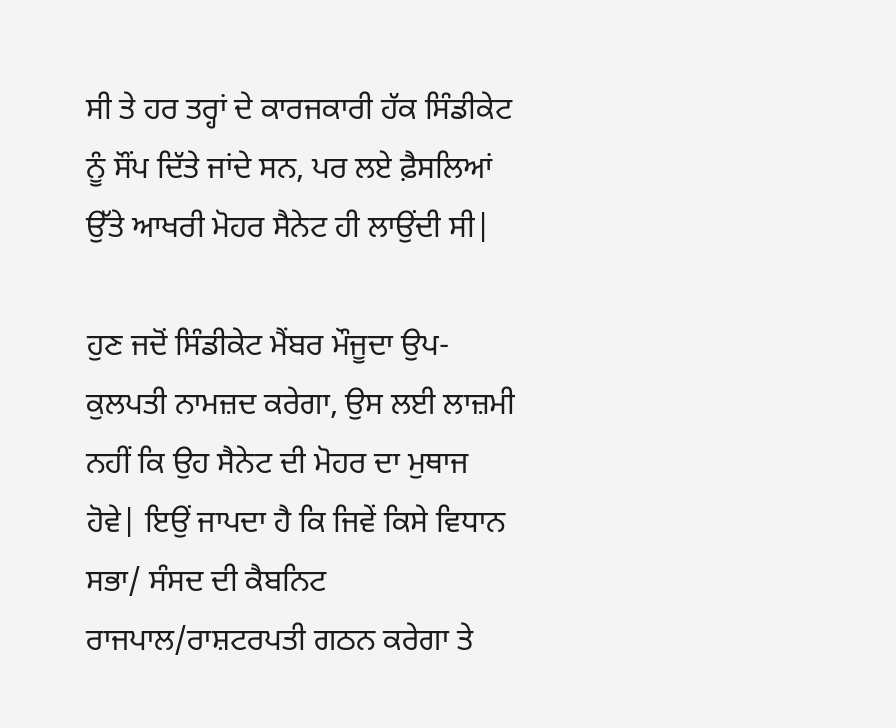ਸੀ ਤੇ ਹਰ ਤਰ੍ਹਾਂ ਦੇ ਕਾਰਜਕਾਰੀ ਹੱਕ ਸਿੰਡੀਕੇਟ ਨੂੰ ਸੌਂਪ ਦਿੱਤੇ ਜਾਂਦੇ ਸਨ, ਪਰ ਲਏ ਫ਼ੈਸਲਿਆਂ ਉੱਤੇ ਆਖਰੀ ਮੋਹਰ ਸੈਨੇਟ ਹੀ ਲਾਉਂਦੀ ਸੀ|

ਹੁਣ ਜਦੋਂ ਸਿੰਡੀਕੇਟ ਮੈਂਬਰ ਮੌਜੂਦਾ ਉਪ-ਕੁਲਪਤੀ ਨਾਮਜ਼ਦ ਕਰੇਗਾ, ਉਸ ਲਈ ਲਾਜ਼ਮੀ ਨਹੀਂ ਕਿ ਉਹ ਸੈਨੇਟ ਦੀ ਮੋਹਰ ਦਾ ਮੁਥਾਜ ਹੋਵੇ| ਇਉਂ ਜਾਪਦਾ ਹੈ ਕਿ ਜਿਵੇਂ ਕਿਸੇ ਵਿਧਾਨ ਸਭਾ/ ਸੰਸਦ ਦੀ ਕੈਬਨਿਟ ਰਾਜਪਾਲ/ਰਾਸ਼ਟਰਪਤੀ ਗਠਨ ਕਰੇਗਾ ਤੇ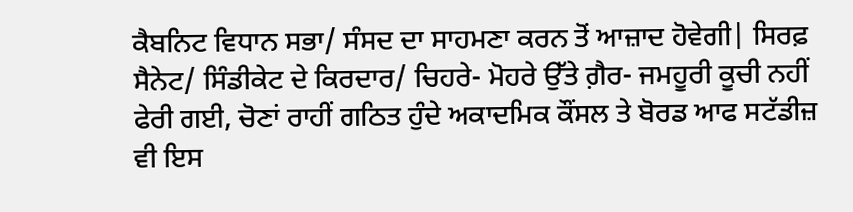ਕੈਬਨਿਟ ਵਿਧਾਨ ਸਭਾ/ ਸੰਸਦ ਦਾ ਸਾਹਮਣਾ ਕਰਨ ਤੋਂ ਆਜ਼ਾਦ ਹੋਵੇਗੀ| ਸਿਰਫ਼ ਸੈਨੇਟ/ ਸਿੰਡੀਕੇਟ ਦੇ ਕਿਰਦਾਰ/ ਚਿਹਰੇ- ਮੋਹਰੇ ਉੱਤੇ ਗ਼ੈਰ- ਜਮਹੂਰੀ ਕੂਚੀ ਨਹੀਂ ਫੇਰੀ ਗਈ, ਚੋਣਾਂ ਰਾਹੀਂ ਗਠਿਤ ਹੁੰਦੇ ਅਕਾਦਮਿਕ ਕੌਂਸਲ ਤੇ ਬੋਰਡ ਆਫ ਸਟੱਡੀਜ਼ ਵੀ ਇਸ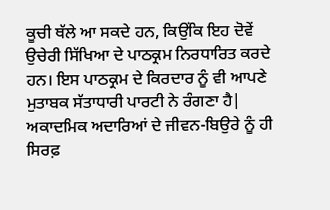ਕੂਚੀ ਥੱਲੇ ਆ ਸਕਦੇ ਹਨ, ਕਿਉਂਕਿ ਇਹ ਦੋਵੇਂ ਉਚੇਰੀ ਸਿੱਖਿਆ ਦੇ ਪਾਠਕ੍ਰਮ ਨਿਰਧਾਰਿਤ ਕਰਦੇ ਹਨ। ਇਸ ਪਾਠਕ੍ਰਮ ਦੇ ਕਿਰਦਾਰ ਨੂੰ ਵੀ ਆਪਣੇ ਮੁਤਾਬਕ ਸੱਤਾਧਾਰੀ ਪਾਰਟੀ ਨੇ ਰੰਗਣਾ ਹੈ| ਅਕਾਦਮਿਕ ਅਦਾਰਿਆਂ ਦੇ ਜੀਵਨ-ਬਿਉਰੇ ਨੂੰ ਹੀ ਸਿਰਫ਼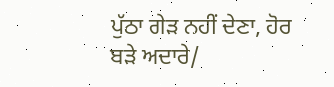ਪੁੱਠਾ ਗੇੜ ਨਹੀਂ ਦੇਣਾ, ਹੋਰ ਬੜੇ ਅਦਾਰੇ/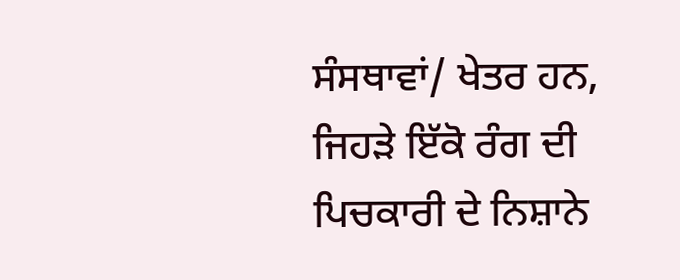ਸੰਸਥਾਵਾਂ/ ਖੇਤਰ ਹਨ, ਜਿਹੜੇ ਇੱਕੋ ਰੰਗ ਦੀ ਪਿਚਕਾਰੀ ਦੇ ਨਿਸ਼ਾਨੇ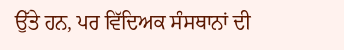ਉੱਤੇ ਹਨ, ਪਰ ਵਿੱਦਿਅਕ ਸੰਸਥਾਨਾਂ ਦੀ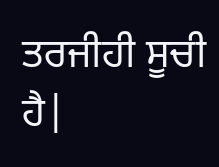ਤਰਜੀਹੀ ਸੂਚੀ ਹੈ|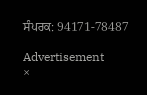ਸੰਪਰਕ: 94171-78487

Advertisement
×